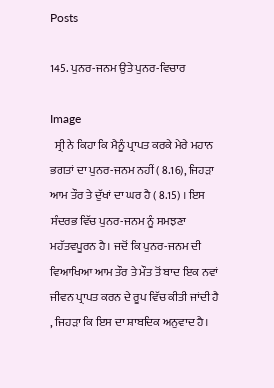Posts

145. ਪੁਨਰ-ਜਨਮ ਉਤੇ ਪੁਨਰ-ਵਿਚਾਰ

Image
  ਸ੍ਰੀ ਨੇ ਕਿਹਾ ਕਿ ਮੈਨੂੰ ਪ੍ਰਾਪਤ ਕਰਕੇ ਮੇਰੇ ਮਹਾਨ ਭਗਤਾਂ ਦਾ ਪੁਨਰ-ਜਨਮ ਨਹੀਂ ( 8.16), ਜਿਹੜਾ ਆਮ ਤੌਰ ਤੇ ਦੁੱਖਾਂ ਦਾ ਘਰ ਹੈ ( 8.15) । ਇਸ ਸੰਦਰਭ ਵਿੱਚ ਪੁਨਰ-ਜਨਮ ਨੂੰ ਸਮਝਣਾ ਮਹੱਤਵਪੂਰਨ ਹੈ। ਜਦੋਂ ਕਿ ਪੁਨਰ-ਜਨਮ ਦੀ ਵਿਆਖਿਆ ਆਮ ਤੌਰ ਤੇ ਮੌਤ ਤੋਂ ਬਾਦ ਇਕ ਨਵਾਂ ਜੀਵਨ ਪ੍ਰਾਪਤ ਕਰਨ ਦੇ ਰੂਪ ਵਿੱਚ ਕੀਤੀ ਜਾਂਦੀ ਹੈ , ਜਿਹੜਾ ਕਿ ਇਸ ਦਾ ਸ਼ਾਬਦਿਕ ਅਨੁਵਾਦ ਹੈ।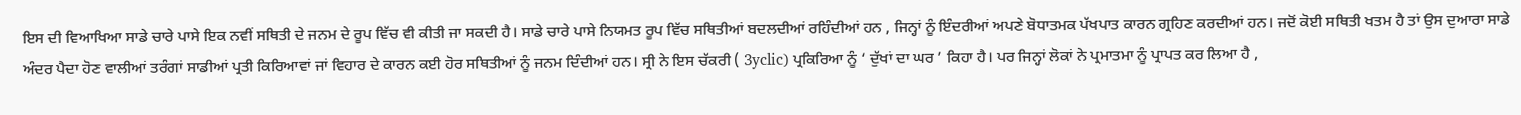ਇਸ ਦੀ ਵਿਆਖਿਆ ਸਾਡੇ ਚਾਰੇ ਪਾਸੇ ਇਕ ਨਵੀਂ ਸਥਿਤੀ ਦੇ ਜਨਮ ਦੇ ਰੂਪ ਵਿੱਚ ਵੀ ਕੀਤੀ ਜਾ ਸਕਦੀ ਹੈ। ਸਾਡੇ ਚਾਰੇ ਪਾਸੇ ਨਿਯਮਤ ਰੂਪ ਵਿੱਚ ਸਥਿਤੀਆਂ ਬਦਲਦੀਆਂ ਰਹਿੰਦੀਆਂ ਹਨ , ਜਿਨ੍ਹਾਂ ਨੂੰ ਇੰਦਰੀਆਂ ਅਪਣੇ ਬੋਧਾਤਮਕ ਪੱਖਪਾਤ ਕਾਰਨ ਗ੍ਰਹਿਣ ਕਰਦੀਆਂ ਹਨ। ਜਦੋਂ ਕੋਈ ਸਥਿਤੀ ਖਤਮ ਹੈ ਤਾਂ ਉਸ ਦੁਆਰਾ ਸਾਡੇ ਅੰਦਰ ਪੈਦਾ ਹੋਣ ਵਾਲੀਆਂ ਤਰੰਗਾਂ ਸਾਡੀਆਂ ਪ੍ਰਤੀ ਕਿਰਿਆਵਾਂ ਜਾਂ ਵਿਹਾਰ ਦੇ ਕਾਰਨ ਕਈ ਹੋਰ ਸਥਿਤੀਆਂ ਨੂੰ ਜਨਮ ਦਿੰਦੀਆਂ ਹਨ। ਸ੍ਰੀ ਨੇ ਇਸ ਚੱਕਰੀ ( 3yclic) ਪ੍ਰਕਿਰਿਆ ਨੂੰ ‘ ਦੁੱਖਾਂ ਦਾ ਘਰ ’ ਕਿਹਾ ਹੈ। ਪਰ ਜਿਨ੍ਹਾਂ ਲੋਕਾਂ ਨੇ ਪ੍ਰਮਾਤਮਾ ਨੂੰ ਪ੍ਰਾਪਤ ਕਰ ਲਿਆ ਹੈ ,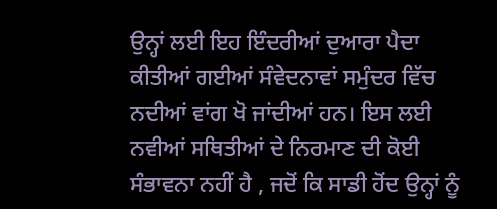ਉਨ੍ਹਾਂ ਲਈ ਇਹ ਇੰਦਰੀਆਂ ਦੁਆਰਾ ਪੈਦਾ ਕੀਤੀਆਂ ਗਈਆਂ ਸੰਵੇਦਨਾਵਾਂ ਸਮੁੰਦਰ ਵਿੱਚ ਨਦੀਆਂ ਵਾਂਗ ਖੋ ਜਾਂਦੀਆਂ ਹਨ। ਇਸ ਲਈ ਨਵੀਆਂ ਸਥਿਤੀਆਂ ਦੇ ਨਿਰਮਾਣ ਦੀ ਕੋਈ ਸੰਭਾਵਨਾ ਨਹੀਂ ਹੈ , ਜਦੋਂ ਕਿ ਸਾਡੀ ਹੋਂਦ ਉਨ੍ਹਾਂ ਨੂੰ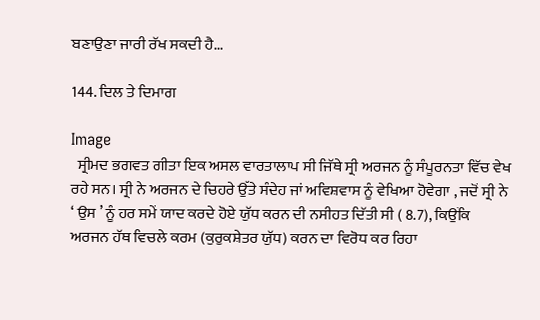ਬਣਾਉਣਾ ਜਾਰੀ ਰੱਖ ਸਕਦੀ ਹੈ...

144. ਦਿਲ ਤੇ ਦਿਮਾਗ

Image
  ਸ੍ਰੀਮਦ ਭਗਵਤ ਗੀਤਾ ਇਕ ਅਸਲ ਵਾਰਤਾਲਾਪ ਸੀ ਜਿੱਥੇ ਸ੍ਰੀ ਅਰਜਨ ਨੂੰ ਸੰਪੂਰਨਤਾ ਵਿੱਚ ਵੇਖ ਰਹੇ ਸਨ। ਸ੍ਰੀ ਨੇ ਅਰਜਨ ਦੇ ਚਿਹਰੇ ਉੱਤੇ ਸੰਦੇਹ ਜਾਂ ਅਵਿਸ਼ਵਾਸ ਨੂੰ ਵੇਖਿਆ ਹੋਵੇਗਾ , ਜਦੋਂ ਸ੍ਰੀ ਨੇ ‘ ਉਸ ’ ਨੂੰ ਹਰ ਸਮੇਂ ਯਾਦ ਕਰਦੇ ਹੋਏ ਯੁੱਧ ਕਰਨ ਦੀ ਨਸੀਹਤ ਦਿੱਤੀ ਸੀ ( 8.7), ਕਿਉਂਕਿ ਅਰਜਨ ਹੱਥ ਵਿਚਲੇ ਕਰਮ (ਕੁਰੁਕਸ਼ੇਤਰ ਯੁੱਧ) ਕਰਨ ਦਾ ਵਿਰੋਧ ਕਰ ਰਿਹਾ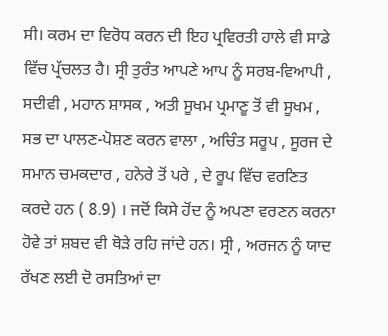ਸੀ। ਕਰਮ ਦਾ ਵਿਰੋਧ ਕਰਨ ਦੀ ਇਹ ਪ੍ਰਵਿਰਤੀ ਹਾਲੇ ਵੀ ਸਾਡੇ ਵਿੱਚ ਪ੍ਰੱਚਲਤ ਹੈ। ਸ੍ਰੀ ਤੁਰੰਤ ਆਪਣੇ ਆਪ ਨੂੰ ਸਰਬ-ਵਿਆਪੀ , ਸਦੀਵੀ , ਮਹਾਨ ਸ਼ਾਸਕ , ਅਤੀ ਸੂਖਮ ਪ੍ਰਮਾਣੂ ਤੋਂ ਵੀ ਸੂਖਮ , ਸਭ ਦਾ ਪਾਲਣ-ਪੋਸ਼ਣ ਕਰਨ ਵਾਲਾ , ਅਚਿੰਤ ਸਰੂਪ , ਸੂਰਜ ਦੇ ਸਮਾਨ ਚਮਕਦਾਰ , ਹਨੇਰੇ ਤੋਂ ਪਰੇ , ਦੇ ਰੂਪ ਵਿੱਚ ਵਰਣਿਤ ਕਰਦੇ ਹਨ ( 8.9) । ਜਦੋਂ ਕਿਸੇ ਹੋਂਦ ਨੂੰ ਅਪਣਾ ਵਰਣਨ ਕਰਨਾ ਹੋਵੇ ਤਾਂ ਸ਼ਬਦ ਵੀ ਥੋੜੇ ਰਹਿ ਜਾਂਦੇ ਹਨ। ਸ੍ਰੀ , ਅਰਜਨ ਨੂੰ ਯਾਦ ਰੱਖਣ ਲਈ ਦੋ ਰਸਤਿਆਂ ਦਾ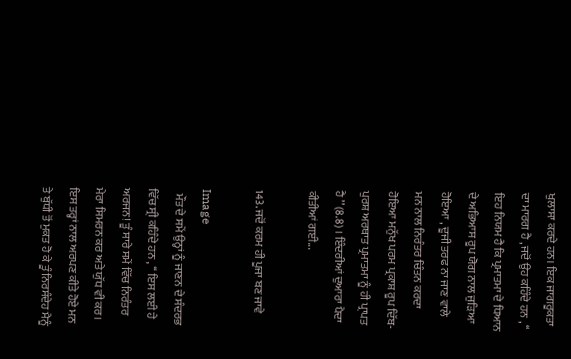ਖੁਲਾਸਾ ਕਰਦੇ ਹਨ। ਇਕ ਜਾਗਰੂਕਤਾ ਦਾ ਮਾਰਗ ਹੈ , ਜਦੋਂ ਉਹ ਕਹਿੰਦੇ ਹਨ , ‘‘ ਇਹ ਨਿਯਮ ਹੈ ਕਿ ਪ੍ਰਮਾਤਮਾ ਦੇ ਧਿਆਨ ਦੇ ਅਭਿਆਸ ਰੂਪ ਯੋਗ ਨਾਲ ਜੁੜਿਆ ਹੋਇਆ , ਦੂਜੀ ਤਰਫ ਨਾ ਜਾਣ ਵਾਲੇ ਮਨ ਨਾਲ ਨਿਰੰਤਰ ਚਿੰਤਨ ਕਰਦਾ ਹੋਇਆ ਮਨੁੱਖ ਪਰਮ ਪ੍ਰਕਾਸ਼ ਰੂਪ ਦਿੱਬ-ਪੁਰਸ਼ ਅਰਥਾਤ ਪ੍ਰਮਾਤਮਾ ਨੂੰ ਹੀ ਪ੍ਰਾਪਤ ਹੈ ’’ (8.8) । ਇੰਦਰੀਆਂ ਦੁਆਰਾ ਪੈਦਾ ਕੀਤੀਆਂ ਗਈ...

143. ਜਦੋਂ ਕਰਮ ਹੀ ਪੂਜਾ ਬਣ ਜਾਵੇ

Image
  ਮੌਤ ਦੇ ਸਮੇਂ ਉਨ੍ਹਾਂ ਨੂੰ ਜਾਣਨ ਦੇ ਸੰਦਰਭ ਵਿੱਚ ਸ੍ਰੀ ਕਹਿੰਦੇ ਹਨ , ‘‘ ਇਸ ਲਈ ਹੇ ਅਰਜਨ! ਤੂੰ ਸਾਰੇ ਸਮੇਂ ਵਿੱਚ ਨਿਰੰਤਰ ਮੇਰਾ ਸਿਮਰਨ ਕਰ ਅਤੇ ਯੁੱਧ ਵੀ ਕਰ। ਇਸ ਤਰ੍ਹਾਂ ਨਾਲ ਅਰਪਣ ਕੀਤੇ ਹੋਏ ਮਨ ਤੇ ਬੁੱਧੀ ਤੋਂ ਮੁਕਤ ਹੋ ਕੇ ਤੂੰ ਨਿਰਸੰਦੇਹ ਮੈਨੂੰ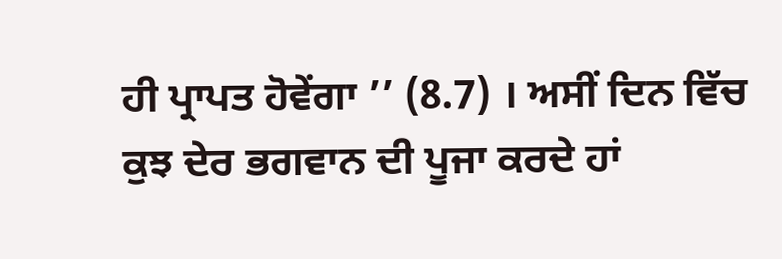ਹੀ ਪ੍ਰਾਪਤ ਹੋਵੇਂਗਾ ’’ (8.7) । ਅਸੀਂ ਦਿਨ ਵਿੱਚ ਕੁਝ ਦੇਰ ਭਗਵਾਨ ਦੀ ਪੂਜਾ ਕਰਦੇ ਹਾਂ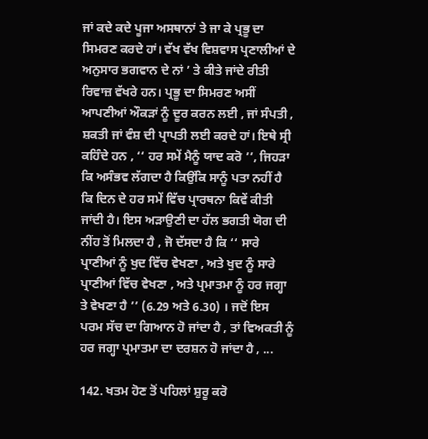ਜਾਂ ਕਦੇ ਕਦੇ ਪੂਜਾ ਅਸਥਾਨਾਂ ਤੇ ਜਾ ਕੇ ਪ੍ਰਭੂ ਦਾ ਸਿਮਰਣ ਕਰਦੇ ਹਾਂ। ਵੱਖ ਵੱਖ ਵਿਸ਼ਵਾਸ ਪ੍ਰਣਾਲੀਆਂ ਦੇ ਅਨੁਸਾਰ ਭਗਵਾਨ ਦੇ ਨਾਂ ’ ਤੇ ਕੀਤੇ ਜਾਂਦੇ ਰੀਤੀ ਰਿਵਾਜ਼ ਵੱਖਰੇ ਹਨ। ਪ੍ਰਭੂ ਦਾ ਸਿਮਰਣ ਅਸੀਂ ਆਪਣੀਆਂ ਔਕੜਾਂ ਨੂੰ ਦੂਰ ਕਰਨ ਲਈ , ਜਾਂ ਸੰਪਤੀ , ਸ਼ਕਤੀ ਜਾਂ ਵੰਸ਼ ਦੀ ਪ੍ਰਾਪਤੀ ਲਈ ਕਰਦੇ ਹਾਂ। ਇਥੇ ਸ੍ਰੀ ਕਹਿੰਦੇ ਹਨ , ‘‘ ਹਰ ਸਮੇਂ ਮੈਨੂੰ ਯਾਦ ਕਰੋ ’’, ਜਿਹੜਾ ਕਿ ਅਸੰਭਵ ਲੱਗਦਾ ਹੈ ਕਿਉਂਕਿ ਸਾਨੂੰ ਪਤਾ ਨਹੀਂ ਹੈ ਕਿ ਦਿਨ ਦੇ ਹਰ ਸਮੇਂ ਵਿੱਚ ਪ੍ਰਾਰਥਨਾ ਕਿਵੇਂ ਕੀਤੀ ਜਾਂਦੀ ਹੈ। ਇਸ ਅੜਾਉਣੀ ਦਾ ਹੱਲ ਭਗਤੀ ਯੋਗ ਦੀ ਨੀਂਹ ਤੋਂ ਮਿਲਦਾ ਹੈ , ਜੋ ਦੱਸਦਾ ਹੈ ਕਿ ‘‘ ਸਾਰੇ ਪ੍ਰਾਣੀਆਂ ਨੂੰ ਖੁਦ ਵਿੱਚ ਵੇਖਣਾ , ਅਤੇ ਖੁਦ ਨੂੰ ਸਾਰੇ ਪ੍ਰਾਣੀਆਂ ਵਿੱਚ ਵੇਖਣਾ , ਅਤੇ ਪ੍ਰਮਾਤਮਾ ਨੂੰ ਹਰ ਜਗ੍ਹਾ ਤੇ ਵੇਖਣਾ ਹੈ ’’ (6.29 ਅਤੇ 6.30) । ਜਦੋਂ ਇਸ ਪਰਮ ਸੱਚ ਦਾ ਗਿਆਨ ਹੋ ਜਾਂਦਾ ਹੈ , ਤਾਂ ਵਿਅਕਤੀ ਨੂੰ ਹਰ ਜਗ੍ਹਾ ਪ੍ਰਮਾਤਮਾ ਦਾ ਦਰਸ਼ਨ ਹੋ ਜਾਂਦਾ ਹੈ , ...

142. ਖਤਮ ਹੋਣ ਤੋਂ ਪਹਿਲਾਂ ਸ਼ੁਰੂ ਕਰੋ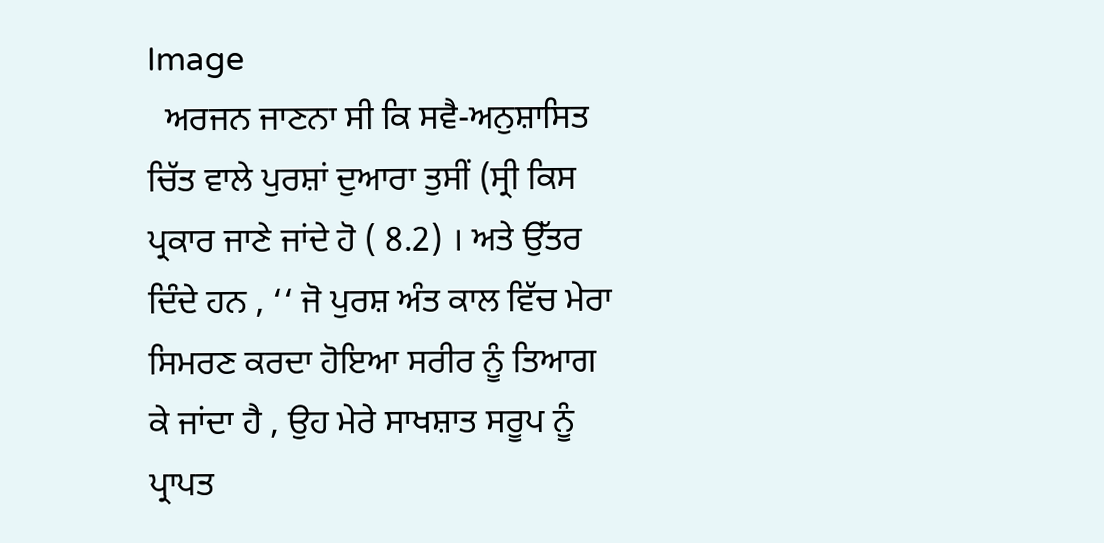Image
  ਅਰਜਨ ਜਾਣਨਾ ਸੀ ਕਿ ਸਵੈ-ਅਨੁਸ਼ਾਸਿਤ ਚਿੱਤ ਵਾਲੇ ਪੁਰਸ਼ਾਂ ਦੁਆਰਾ ਤੁਸੀਂ (ਸ੍ਰੀ ਕਿਸ ਪ੍ਰਕਾਰ ਜਾਣੇ ਜਾਂਦੇ ਹੋ ( 8.2) । ਅਤੇ ਉੱਤਰ ਦਿੰਦੇ ਹਨ , ‘‘ ਜੋ ਪੁਰਸ਼ ਅੰਤ ਕਾਲ ਵਿੱਚ ਮੇਰਾ ਸਿਮਰਣ ਕਰਦਾ ਹੋਇਆ ਸਰੀਰ ਨੂੰ ਤਿਆਗ ਕੇ ਜਾਂਦਾ ਹੈ , ਉਹ ਮੇਰੇ ਸਾਖਸ਼ਾਤ ਸਰੂਪ ਨੂੰ ਪ੍ਰਾਪਤ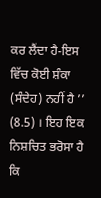ਕਰ ਲੈਂਦਾ ਹੈ-ਇਸ ਵਿੱਚ ਕੋਈ ਸ਼ੰਕਾ (ਸੰਦੇਹ) ਨਹੀਂ ਹੈ ’’ (8.5) । ਇਹ ਇਕ ਨਿਸ਼ਚਿਤ ਭਰੋਸਾ ਹੈ ਕਿ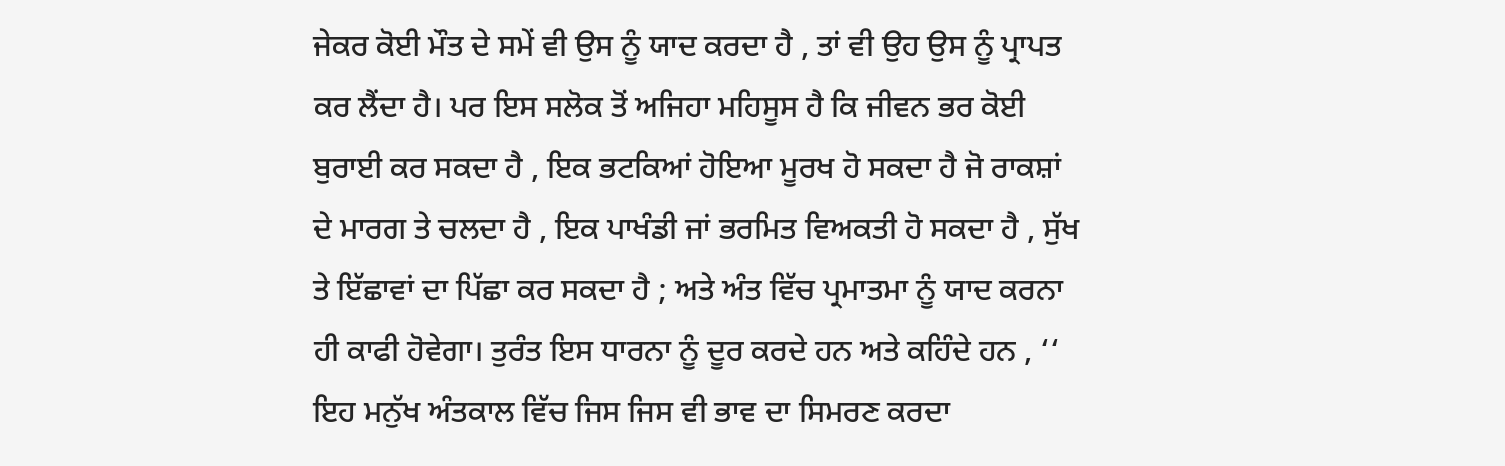ਜੇਕਰ ਕੋਈ ਮੌਤ ਦੇ ਸਮੇਂ ਵੀ ਉਸ ਨੂੰ ਯਾਦ ਕਰਦਾ ਹੈ , ਤਾਂ ਵੀ ਉਹ ਉਸ ਨੂੰ ਪ੍ਰਾਪਤ ਕਰ ਲੈਂਦਾ ਹੈ। ਪਰ ਇਸ ਸਲੋਕ ਤੋਂ ਅਜਿਹਾ ਮਹਿਸੂਸ ਹੈ ਕਿ ਜੀਵਨ ਭਰ ਕੋਈ ਬੁਰਾਈ ਕਰ ਸਕਦਾ ਹੈ , ਇਕ ਭਟਕਿਆਂ ਹੋਇਆ ਮੂਰਖ ਹੋ ਸਕਦਾ ਹੈ ਜੋ ਰਾਕਸ਼ਾਂ ਦੇ ਮਾਰਗ ਤੇ ਚਲਦਾ ਹੈ , ਇਕ ਪਾਖੰਡੀ ਜਾਂ ਭਰਮਿਤ ਵਿਅਕਤੀ ਹੋ ਸਕਦਾ ਹੈ , ਸੁੱਖ ਤੇ ਇੱਛਾਵਾਂ ਦਾ ਪਿੱਛਾ ਕਰ ਸਕਦਾ ਹੈ ; ਅਤੇ ਅੰਤ ਵਿੱਚ ਪ੍ਰਮਾਤਮਾ ਨੂੰ ਯਾਦ ਕਰਨਾ ਹੀ ਕਾਫੀ ਹੋਵੇਗਾ। ਤੁਰੰਤ ਇਸ ਧਾਰਨਾ ਨੂੰ ਦੂਰ ਕਰਦੇ ਹਨ ਅਤੇ ਕਹਿੰਦੇ ਹਨ , ‘‘ ਇਹ ਮਨੁੱਖ ਅੰਤਕਾਲ ਵਿੱਚ ਜਿਸ ਜਿਸ ਵੀ ਭਾਵ ਦਾ ਸਿਮਰਣ ਕਰਦਾ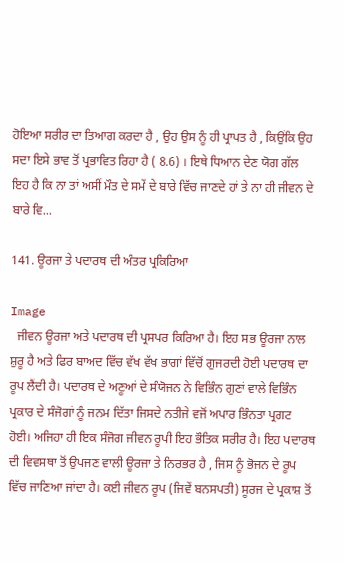ਹੋਇਆ ਸਰੀਰ ਦਾ ਤਿਆਗ ਕਰਦਾ ਹੈ , ਉਹ ਉਸ ਨੂੰ ਹੀ ਪ੍ਰਾਪਤ ਹੈ , ਕਿਉਂਕਿ ਉਹ ਸਦਾ ਇਸੇ ਭਾਵ ਤੋਂ ਪ੍ਰਭਾਵਿਤ ਰਿਹਾ ਹੈ ( 8.6) । ਇਥੇ ਧਿਆਨ ਦੇਣ ਯੋਗ ਗੱਲ ਇਹ ਹੈ ਕਿ ਨਾ ਤਾਂ ਅਸੀਂ ਮੌਤ ਦੇ ਸਮੇਂ ਦੇ ਬਾਰੇ ਵਿੱਚ ਜਾਣਦੇ ਹਾਂ ਤੇ ਨਾ ਹੀ ਜੀਵਨ ਦੇ ਬਾਰੇ ਵਿ...

141. ਊਰਜਾ ਤੇ ਪਦਾਰਥ ਦੀ ਅੰਤਰ ਪ੍ਰਕਿਰਿਆ

Image
  ਜੀਵਨ ਊਰਜਾ ਅਤੇ ਪਦਾਰਥ ਦੀ ਪ੍ਰਸਪਰ ਕਿਰਿਆ ਹੈ। ਇਹ ਸਭ ਊਰਜਾ ਨਾਲ ਸ਼ੁਰੂ ਹੈ ਅਤੇ ਫਿਰ ਬਾਅਦ ਵਿੱਚ ਵੱਖ ਵੱਖ ਭਾਗਾਂ ਵਿੱਚੋਂ ਗੁਜਰਦੀ ਹੋਈ ਪਦਾਰਥ ਦਾ ਰੂਪ ਲੈਂਦੀ ਹੈ। ਪਦਾਰਥ ਦੇ ਅਣੂਆਂ ਦੇ ਸੰਯੋਜਨ ਨੇ ਵਿਭਿੰਨ ਗੁਣਾਂ ਵਾਲੇ ਵਿਭਿੰਨ ਪ੍ਰਕਾਰ ਦੇ ਸੰਜੋਗਾਂ ਨੂੰ ਜਨਮ ਦਿੱਤਾ ਜਿਸਦੇ ਨਤੀਜੇ ਵਜੋਂ ਅਪਾਰ ਭਿੰਨਤਾ ਪ੍ਰਗਟ ਹੋਈ। ਅਜਿਹਾ ਹੀ ਇਕ ਸੰਜੋਗ ਜੀਵਨ ਰੂਪੀ ਇਹ ਭੌਤਿਕ ਸਰੀਰ ਹੈ। ਇਹ ਪਦਾਰਥ ਦੀ ਵਿਵਸਥਾ ਤੋਂ ਉਪਜਣ ਵਾਲੀ ਊਰਜਾ ਤੇ ਨਿਰਭਰ ਹੈ , ਜਿਸ ਨੂੰ ਭੋਜਨ ਦੇ ਰੂਪ ਵਿੱਚ ਜਾਣਿਆ ਜਾਂਦਾ ਹੈ। ਕਈ ਜੀਵਨ ਰੂਪ (ਜਿਵੇਂ ਬਨਸਪਤੀ) ਸੂਰਜ ਦੇ ਪ੍ਰਕਾਸ਼ ਤੋਂ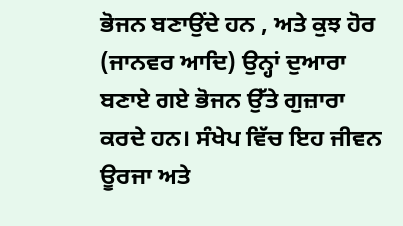ਭੋਜਨ ਬਣਾਉਂਦੇ ਹਨ , ਅਤੇ ਕੁਝ ਹੋਰ (ਜਾਨਵਰ ਆਦਿ) ਉਨ੍ਹਾਂ ਦੁਆਰਾ ਬਣਾਏ ਗਏ ਭੋਜਨ ਉੱਤੇ ਗੁਜ਼ਾਰਾ ਕਰਦੇ ਹਨ। ਸੰਖੇਪ ਵਿੱਚ ਇਹ ਜੀਵਨ ਊਰਜਾ ਅਤੇ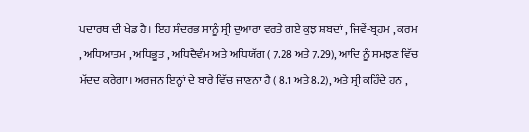ਪਦਾਰਥ ਦੀ ਖੇਡ ਹੈ। ਇਹ ਸੰਦਰਭ ਸਾਨੂੰ ਸ੍ਰੀ ਦੁਆਰਾ ਵਰਤੇ ਗਏ ਕੁਝ ਸ਼ਬਦਾਂ , ਜਿਵੇਂ-ਬ੍ਰਹਮ , ਕਰਮ , ਅਧਿਆਤਮ , ਅਧਿਭੂਤ , ਅਧਿਦੈਵੰਮ ਅਤੇ ਅਧਿਯੱਗ ( 7.28 ਅਤੇ 7.29), ਆਦਿ ਨੂੰ ਸਮਝਣ ਵਿੱਚ ਮੱਦਦ ਕਰੇਗਾ। ਅਰਜਨ ਇਨ੍ਹਾਂ ਦੇ ਬਾਰੇ ਵਿੱਚ ਜਾਣਨਾ ਹੈ ( 8.1 ਅਤੇ 8.2), ਅਤੇ ਸ੍ਰੀ ਕਹਿੰਦੇ ਹਨ ,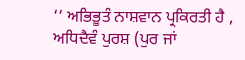‘‘ ਅਭਿਭੂਤੰ ਨਾਸ਼ਵਾਨ ਪ੍ਰਕਿਰਤੀ ਹੈ , ਅਧਿਦੈਵੰ ਪੁਰਸ਼ (ਪੁਰ ਜਾਂ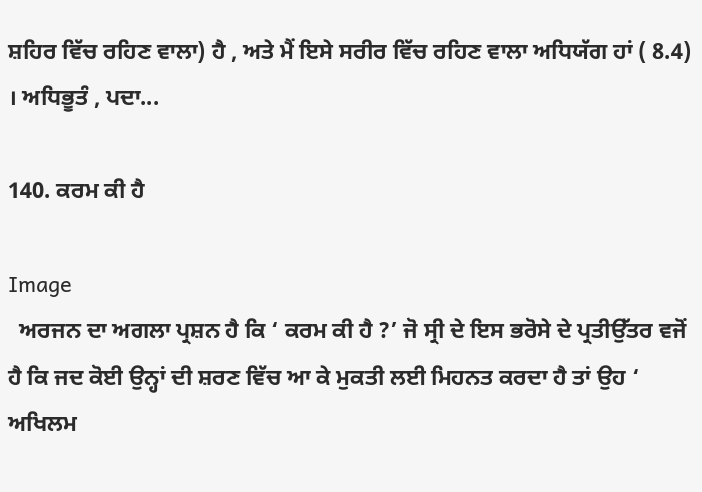ਸ਼ਹਿਰ ਵਿੱਚ ਰਹਿਣ ਵਾਲਾ) ਹੈ , ਅਤੇ ਮੈਂ ਇਸੇ ਸਰੀਰ ਵਿੱਚ ਰਹਿਣ ਵਾਲਾ ਅਧਿਯੱਗ ਹਾਂ ( 8.4) । ਅਧਿਭੂਤੰ , ਪਦਾ...

140. ਕਰਮ ਕੀ ਹੈ

Image
  ਅਰਜਨ ਦਾ ਅਗਲਾ ਪ੍ਰਸ਼ਨ ਹੈ ਕਿ ‘ ਕਰਮ ਕੀ ਹੈ ?’ ਜੋ ਸ੍ਰੀ ਦੇ ਇਸ ਭਰੋਸੇ ਦੇ ਪ੍ਰਤੀਉੱਤਰ ਵਜੋਂ ਹੈ ਕਿ ਜਦ ਕੋਈ ਉਨ੍ਹਾਂ ਦੀ ਸ਼ਰਣ ਵਿੱਚ ਆ ਕੇ ਮੁਕਤੀ ਲਈ ਮਿਹਨਤ ਕਰਦਾ ਹੈ ਤਾਂ ਉਹ ‘ ਅਖਿਲਮ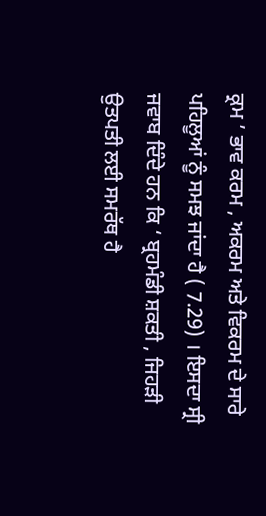ਕ੍ਰਮ ’ ਭਾਵ ਕਰਮ , ਅਕਰਮ ਅਤੇ ਵਿਕਰਮ ਦੇ ਸਾਰੇ ਪਹਿਲੂਆਂ ਨੂੰ ਸਮਝ ਜਾਂਦਾ ਹੈ ( 7.29) । ਇਸਦਾ ਸ੍ਰੀ ਜਵਾਬ ਦਿੰਦੇ ਹਨ ਕਿ ‘ ਬ੍ਰਹਮੰਡੀ ਸ਼ਕਤੀ , ਜਿਹੜੀ ਉਤਪਤੀ ਲਈ ਸਮਰੱਥ ਹੈ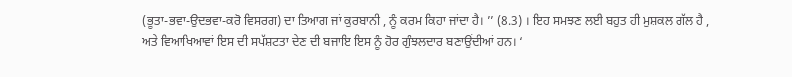(ਭੂਤਾ-ਭਵਾ-ਉਦਭਵਾ-ਕਰੋ ਵਿਸਰਗ) ਦਾ ਤਿਆਗ ਜਾਂ ਕੁਰਬਾਨੀ , ਨੂੰ ਕਰਮ ਕਿਹਾ ਜਾਂਦਾ ਹੈ। ’’ (8.3) । ਇਹ ਸਮਝਣ ਲਈ ਬਹੁਤ ਹੀ ਮੁਸ਼ਕਲ ਗੱਲ ਹੈ , ਅਤੇ ਵਿਆਖਿਆਵਾਂ ਇਸ ਦੀ ਸਪੱਸ਼ਟਤਾ ਦੇਣ ਦੀ ਬਜਾਇ ਇਸ ਨੂੰ ਹੋਰ ਗੁੰਝਲਦਾਰ ਬਣਾਉਂਦੀਆਂ ਹਨ। ‘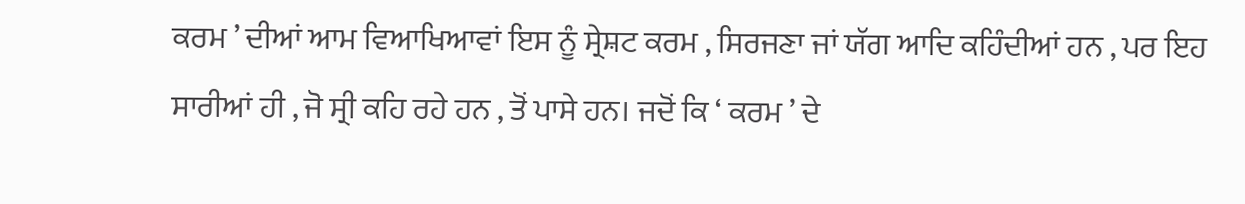ਕਰਮ ’ ਦੀਆਂ ਆਮ ਵਿਆਖਿਆਵਾਂ ਇਸ ਨੂੰ ਸ੍ਰੇਸ਼ਟ ਕਰਮ , ਸਿਰਜਣਾ ਜਾਂ ਯੱਗ ਆਦਿ ਕਹਿੰਦੀਆਂ ਹਨ , ਪਰ ਇਹ ਸਾਰੀਆਂ ਹੀ , ਜੋ ਸ੍ਰੀ ਕਹਿ ਰਹੇ ਹਨ , ਤੋਂ ਪਾਸੇ ਹਨ। ਜਦੋਂ ਕਿ ‘ ਕਰਮ ’ ਦੇ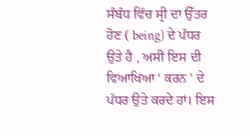ਸੰਬੰਧ ਵਿੱਚ ਸ੍ਰੀ ਦਾ ਉੱਤਰ ਹੋਣ ( being) ਦੇ ਪੱਧਰ ਉਤੇ ਹੈ , ਅਸੀਂ ਇਸ ਦੀ ਵਿਆਖਿਆ ‘ ਕਰਨ ’ ਦੇ ਪੱਧਰ ਉਤੇ ਕਰਦੇ ਹਾਂ। ਇਸ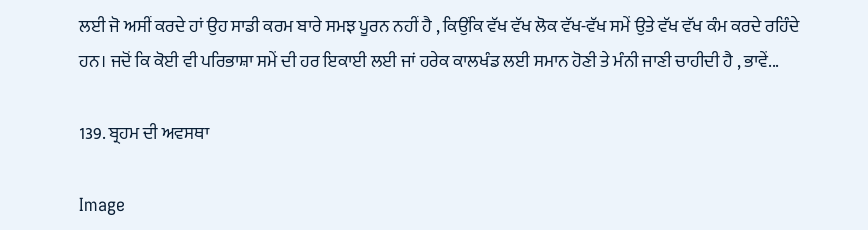ਲਈ ਜੋ ਅਸੀਂ ਕਰਦੇ ਹਾਂ ਉਹ ਸਾਡੀ ਕਰਮ ਬਾਰੇ ਸਮਝ ਪੂਰਨ ਨਹੀਂ ਹੈ , ਕਿਉਂਕਿ ਵੱਖ ਵੱਖ ਲੋਕ ਵੱਖ-ਵੱਖ ਸਮੇਂ ਉਤੇ ਵੱਖ ਵੱਖ ਕੰਮ ਕਰਦੇ ਰਹਿੰਦੇ ਹਨ। ਜਦੋਂ ਕਿ ਕੋਈ ਵੀ ਪਰਿਭਾਸ਼ਾ ਸਮੇਂ ਦੀ ਹਰ ਇਕਾਈ ਲਈ ਜਾਂ ਹਰੇਕ ਕਾਲਖੰਡ ਲਈ ਸਮਾਨ ਹੋਣੀ ਤੇ ਮੰਨੀ ਜਾਣੀ ਚਾਹੀਦੀ ਹੈ , ਭਾਵੇਂ...

139. ਬ੍ਰਹਮ ਦੀ ਅਵਸਥਾ

Image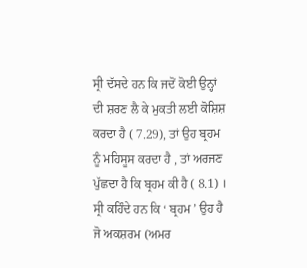ਸ੍ਰੀ ਦੱਸਦੇ ਹਨ ਕਿ ਜਦੋਂ ਕੋਈ ਉਨ੍ਹਾਂ ਦੀ ਸ਼ਰਣ ਲੈ ਕੇ ਮੁਕਤੀ ਲਈ ਕੋਸ਼ਿਸ਼ ਕਰਦਾ ਹੈ ( 7.29), ਤਾਂ ਉਹ ਬ੍ਰਹਮ ਨੂੰ ਮਹਿਸੂਸ ਕਰਦਾ ਹੈ , ਤਾਂ ਅਰਜਣ ਪੁੱਛਦਾ ਹੈ ਕਿ ਬ੍ਰਹਮ ਕੀ ਹੈ ( 8.1) । ਸ੍ਰੀ ਕਹਿੰਦੇ ਹਨ ਕਿ ‘ ਬ੍ਰਹਮ ’ ਉਹ ਹੈ ਜੋ ਅਕਸ਼ਰਮ (ਅਮਰ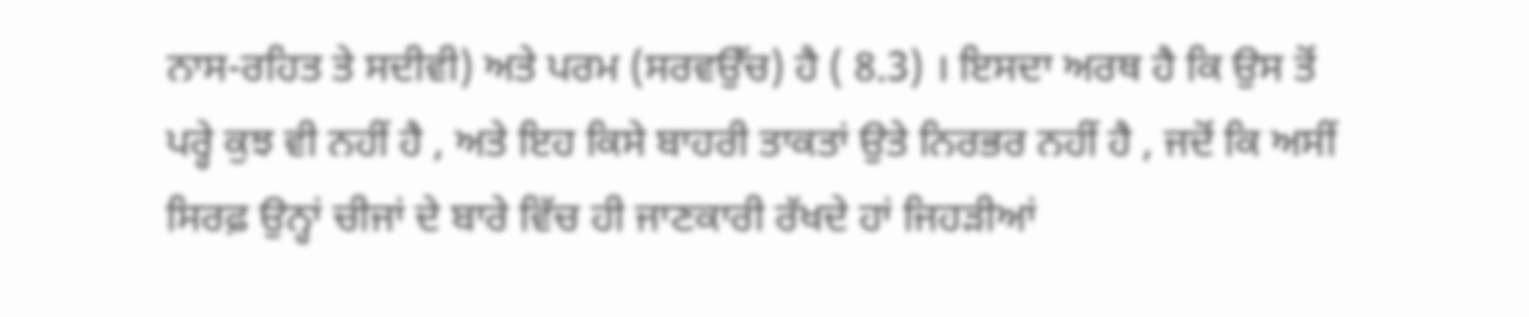ਨਾਸ-ਰਹਿਤ ਤੇ ਸਦੀਵੀ) ਅਤੇ ਪਰਮ (ਸਰਵਉੱਚ) ਹੈ ( 8.3) । ਇਸਦਾ ਅਰਥ ਹੈ ਕਿ ਉਸ ਤੋਂ ਪਰ੍ਹੇ ਕੁਝ ਵੀ ਨਹੀਂ ਹੈ , ਅਤੇ ਇਹ ਕਿਸੇ ਬਾਹਰੀ ਤਾਕਤਾਂ ਉਤੇ ਨਿਰਭਰ ਨਹੀਂ ਹੈ , ਜਦੋਂ ਕਿ ਅਸੀਂ ਸਿਰਫ਼ ਉਨ੍ਹਾਂ ਚੀਜਾਂ ਦੇ ਬਾਰੇ ਵਿੱਚ ਹੀ ਜਾਣਕਾਰੀ ਰੱਖਦੇ ਹਾਂ ਜਿਹੜੀਆਂ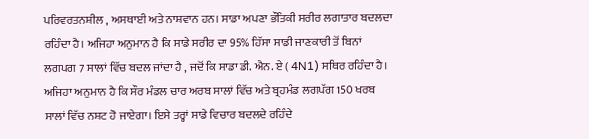ਪਰਿਵਰਤਨਸ਼ੀਲ , ਅਸਥਾਈ ਅਤੇ ਨਾਸ਼ਵਾਨ ਹਨ। ਸਾਡਾ ਅਪਣਾ ਭੌਤਿਕੀ ਸਰੀਰ ਲਗਾਤਾਰ ਬਦਲਦਾ ਰਹਿੰਦਾ ਹੈ। ਅਜਿਹਾ ਅਨੁਮਾਨ ਹੈ ਕਿ ਸਾਡੇ ਸਰੀਰ ਦਾ 95% ਹਿੱਸਾ ਸਾਡੀ ਜਾਣਕਾਰੀ ਤੋਂ ਬਿਨਾਂ ਲਗਪਗ 7 ਸਾਲਾਂ ਵਿੱਚ ਬਦਲ ਜਾਂਦਾ ਹੈ , ਜਦੋਂ ਕਿ ਸਾਡਾ ਡੀ. ਐਨ. ਏ ( 4N1) ਸਥਿਰ ਰਹਿੰਦਾ ਹੈ। ਅਜਿਹਾ ਅਨੁਮਾਨ ਹੈ ਕਿ ਸੌਰ ਮੰਡਲ ਚਾਰ ਅਰਬ ਸਾਲਾਂ ਵਿੱਚ ਅਤੇ ਬ੍ਰਹਮੰਡ ਲਗਪੱਗ 150 ਖਰਬ ਸਾਲਾਂ ਵਿੱਚ ਨਸ਼ਟ ਹੋ ਜਾਏਗਾ। ਇਸੇ ਤਰ੍ਹਾਂ ਸਾਡੇ ਵਿਚਾਰ ਬਦਲਦੇ ਰਹਿੰਦੇ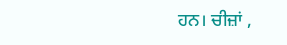ਹਨ। ਚੀਜ਼ਾਂ ,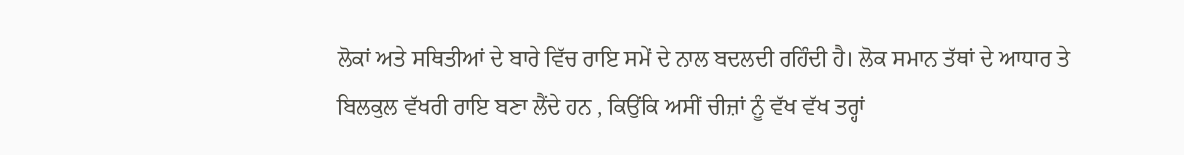ਲੋਕਾਂ ਅਤੇ ਸਥਿਤੀਆਂ ਦੇ ਬਾਰੇ ਵਿੱਚ ਰਾਇ ਸਮੇਂ ਦੇ ਨਾਲ ਬਦਲਦੀ ਰਹਿੰਦੀ ਹੈ। ਲੋਕ ਸਮਾਨ ਤੱਥਾਂ ਦੇ ਆਧਾਰ ਤੇ ਬਿਲਕੁਲ ਵੱਖਰੀ ਰਾਇ ਬਣਾ ਲੈਂਦੇ ਹਨ , ਕਿਉਂਕਿ ਅਸੀਂ ਚੀਜ਼ਾਂ ਨੂੰ ਵੱਖ ਵੱਖ ਤਰ੍ਹਾਂ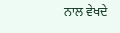ਨਾਲ ਵੇਖਦੇ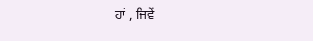ਹਾਂ , ਜਿਵੇਂ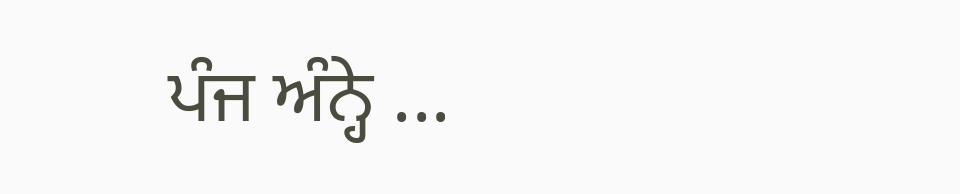ਪੰਜ ਅੰਨ੍ਹੇ ...